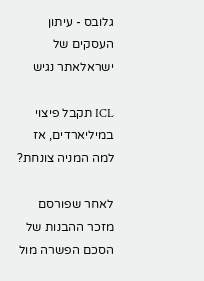גלובס - עיתון העסקים של ישראלאתר נגיש

ICL תקבל פיצוי במיליארדים, אז למה המניה צונחת?

לאחר שפורסם מזכר ההבנות של הסכם הפשרה מול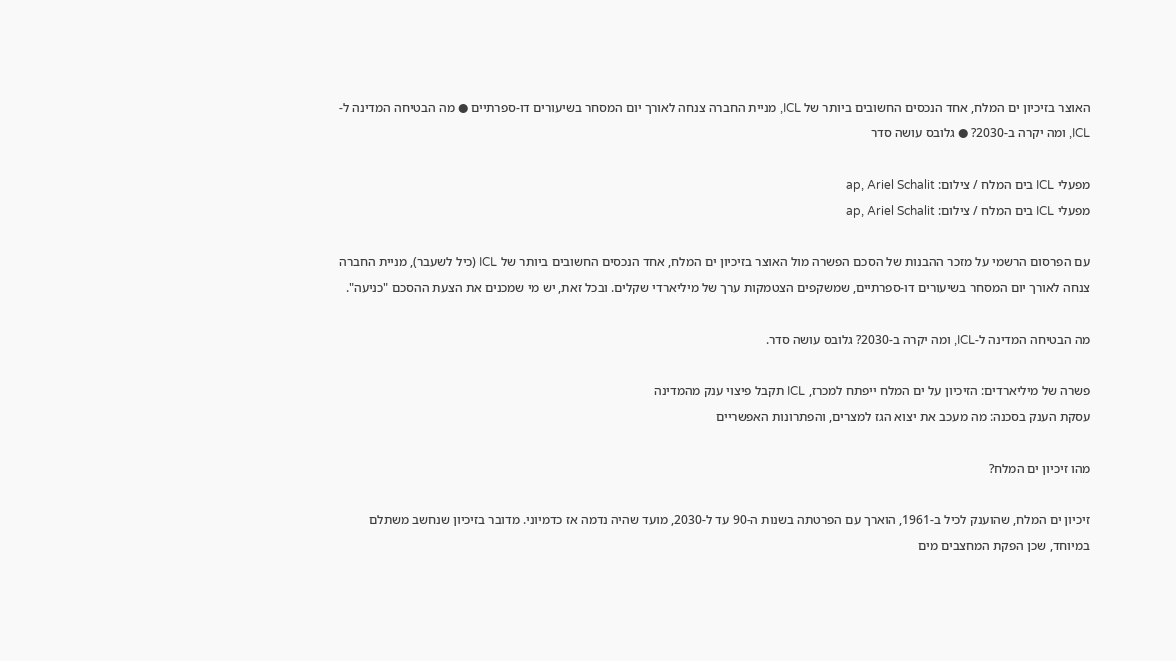האוצר בזיכיון ים המלח, אחד הנכסים החשובים ביותר של ICL, מניית החברה צנחה לאורך יום המסחר בשיעורים דו-ספרתיים ● מה הבטיחה המדינה ל-ICL, ומה יקרה ב-2030? ● גלובס עושה סדר

מפעלי ICL בים המלח / צילום: ap, Ariel Schalit
מפעלי ICL בים המלח / צילום: ap, Ariel Schalit

עם הפרסום הרשמי על מזכר ההבנות של הסכם הפשרה מול האוצר בזיכיון ים המלח, אחד הנכסים החשובים ביותר של ICL (כיל לשעבר), מניית החברה צנחה לאורך יום המסחר בשיעורים דו-ספרתיים, שמשקפים הצטמקות ערך של מיליארדי שקלים. ובכל זאת, יש מי שמכנים את הצעת ההסכם "כניעה".

מה הבטיחה המדינה ל-ICL, ומה יקרה ב-2030? גלובס עושה סדר.

פשרה של מיליארדים: הזיכיון על ים המלח ייפתח למכרז, ICL תקבל פיצוי ענק מהמדינה
עסקת הענק בסכנה: מה מעכב את יצוא הגז למצרים, והפתרונות האפשריים

מהו זיכיון ים המלח?

זיכיון ים המלח, שהוענק לכיל ב-1961, הוארך עם הפרטתה בשנות ה-90 עד ל-2030, מועד שהיה נדמה אז כדמיוני. מדובר בזיכיון שנחשב משתלם במיוחד, שכן הפקת המחצבים מים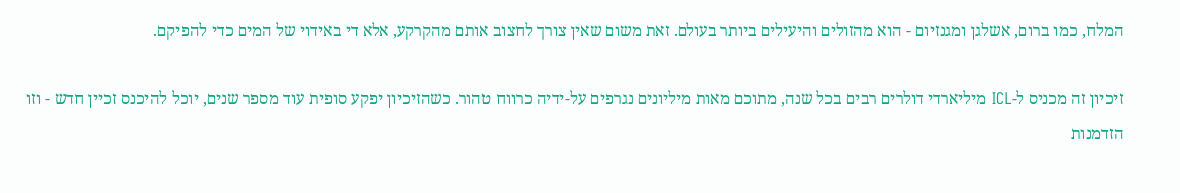המלח, כמו ברום, אשלגן ומגנזיום - הוא מהזולים והיעילים ביותר בעולם. זאת משום שאין צורך לחצוב אותם מהקרקע, אלא די באידוי של המים כדי להפיקם.

זיכיון זה מכניס ל-ICL מיליארדי דולרים רבים בכל שנה, מתוכם מאות מיליונים נגרפים על-ידיה כרווח טהור. כשהזיכיון יפקע סופית עוד מספר שנים, יוכל להיכנס זכיין חדש - וזו הזדמנות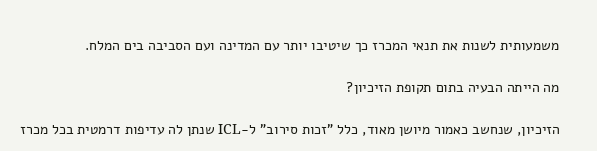משמעותית לשנות את תנאי המכרז כך שיטיבו יותר עם המדינה ועם הסביבה בים המלח.

מה הייתה הבעיה בתום תקופת הזיכיון?

הזיכיון, שנחשב כאמור מיושן מאוד, כלל "זכות סירוב" ל-ICL שנתן לה עדיפות דרמטית בכל מכרז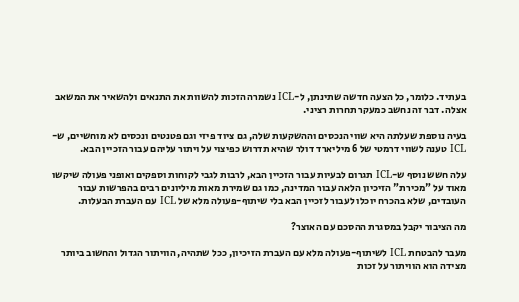בעתיד. כלומר, כל הצעה חדשה שתינתן, ל-ICL נשמרה הזכות להשוות את התנאים ולהשאיר את המשאב אצלה. דבר זה נחשב כמעקר תחרות רציני.

בעיה נוספת שעלתה היא שווי הנכסים וההשקעות שלה, גם ציוד פיזי וגם פטנטים ונכסים לא מוחשיים, ש-ICL טענה לשווי דרמטי של 6 מיליארד דולר שהיא תדרוש כפיצוי על ויתור עליהם עבור הזכיין הבא.

עלה חשש נוסף ש-ICL תגרום לבעיות עבור הזכיין הבא, לרבות לגבי לקוחות וספקים ואופני פעולה שיקשו מאוד על "מכירת" הזיכיון הלאה עבור המדינה, כמו גם שמירת מאות מיליונים רבים בהפרשות עבור העובדים, שלא בהכרח יוכלו לעבור לזכיין הבא בלי שיתוף-פעולה מלא של ICL עם העברת הבעלות.

מה הציבור יקבל במסגרת ההסכם עם האוצר?

מעבר להבטחת ICL לשיתוף-פעולה מלא עם העברת הזיכיון, ככל שתהיה, הוויתור הגדול והחשוב ביותר מצידה הוא הוויתור על זכות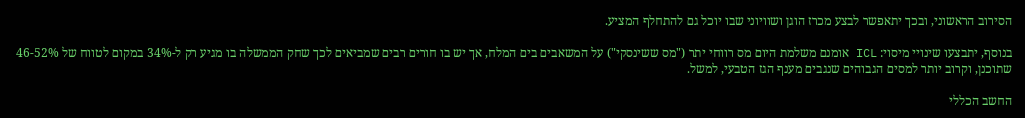הסירוב הראשוני, ובכך יתאפשר לבצע מכרז הוגן ושוויוני שבו יוכל גם להתחלף המציע.

בנוסף, יתבצעו שינויי מיסוי: ICL אומנם משלמת היום מס רווחי יתר ("מס ששינסקי") על המשאבים בים המלח, אך יש בו חורים רבים שמביאים לכך שחק הממשלה בו מגיע רק ל-34% במקום לטווח של 46-52% שתוכנן, וקרוב יותר למסים הגבוהים שנגבים מענף הגז הטבעי, למשל.

החשב הכללי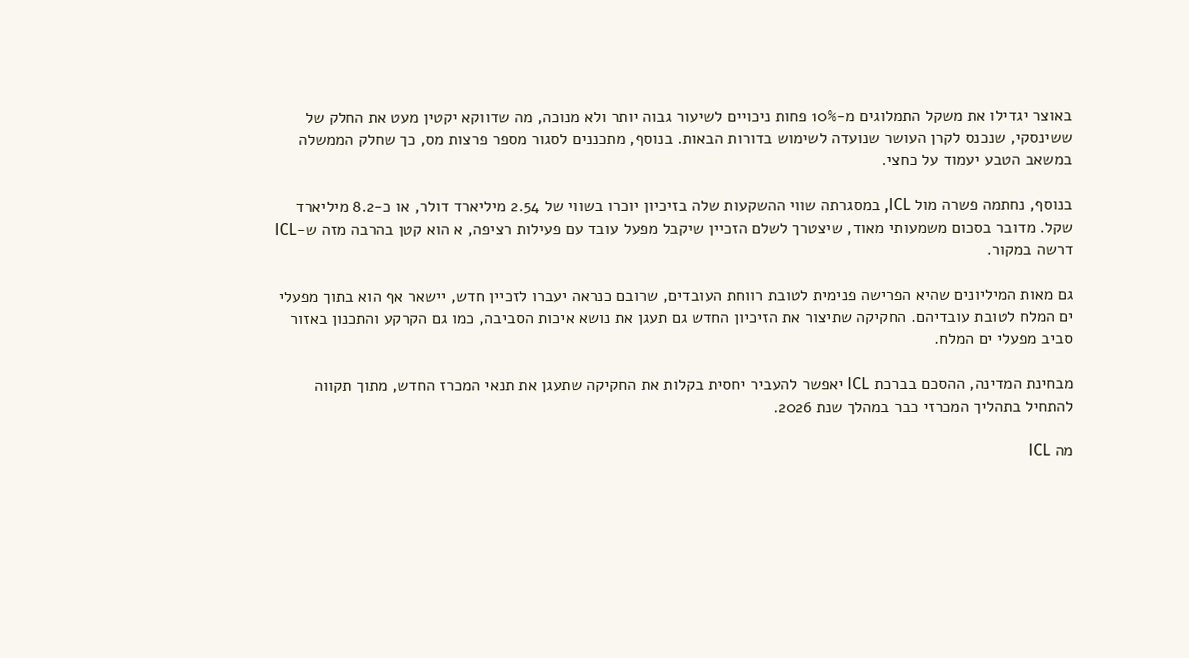באוצר יגדילו את משקל התמלוגים מ-10% פחות ניכויים לשיעור גבוה יותר ולא מנוכה, מה שדווקא יקטין מעט את החלק של ששינסקי, שנכנס לקרן העושר שנועדה לשימוש בדורות הבאות. בנוסף, מתכננים לסגור מספר פרצות מס, כך שחלק הממשלה במשאב הטבע יעמוד על כחצי.

בנוסף, נחתמה פשרה מול ICL, במסגרתה שווי ההשקעות שלה בזיכיון יוכרו בשווי של 2.54 מיליארד דולר, או כ-8.2 מיליארד שקל. מדובר בסכום משמעותי מאוד, שיצטרך לשלם הזכיין שיקבל מפעל עובד עם פעילות רציפה, א הוא קטן בהרבה מזה ש-ICL דרשה במקור.

גם מאות המיליונים שהיא הפרישה פנימית לטובת רווחת העובדים, שרובם כנראה יעברו לזכיין חדש, יישאר אף הוא בתוך מפעלי ים המלח לטובת עובדיהם. החקיקה שתיצור את הזיכיון החדש גם תעגן את נושא איכות הסביבה, כמו גם הקרקע והתכנון באזור סביב מפעלי ים המלח.

מבחינת המדינה, ההסכם בברכת ICL יאפשר להעביר יחסית בקלות את החקיקה שתעגן את תנאי המכרז החדש, מתוך תקווה להתחיל בתהליך המכרזי כבר במהלך שנת 2026.

מה ICL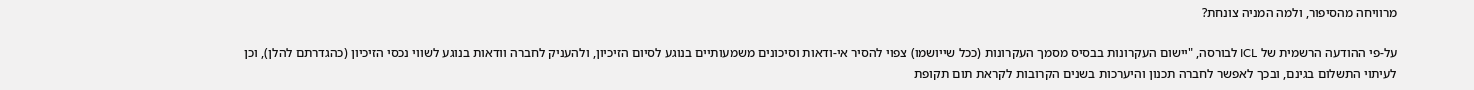מרוויחה מהסיפור, ולמה המניה צונחת?

על-פי ההודעה הרשמית של ICL לבורסה, "יישום העקרונות בבסיס מסמך העקרונות (ככל שייושמו) צפוי להסיר אי-ודאות וסיכונים משמעותיים בנוגע לסיום הזיכיון, ולהעניק לחברה וודאות בנוגע לשווי נכסי הזיכיון (כהגדרתם להלן), וכן לעיתוי התשלום בגינם, ובכך לאפשר לחברה תכנון והיערכות בשנים הקרובות לקראת תום תקופת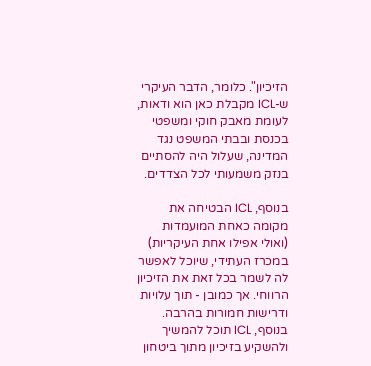הזיכיון". כלומר, הדבר העיקרי ש-ICL מקבלת כאן הוא ודאות, לעומת מאבק חוקי ומשפטי בכנסת ובבתי המשפט נגד המדינה, שעלול היה להסתיים בנזק משמעותי לכל הצדדים.

בנוסף, ICL הבטיחה את מקומה כאחת המועמדות (ואולי אפילו אחת העיקריות) במכרז העתידי, שיוכל לאפשר לה לשמר בכל זאת את הזיכיון הרווחי. אך כמובן - תוך עלויות ודרישות חמורות בהרבה. בנוסף, ICL תוכל להמשיך ולהשקיע בזיכיון מתוך ביטחון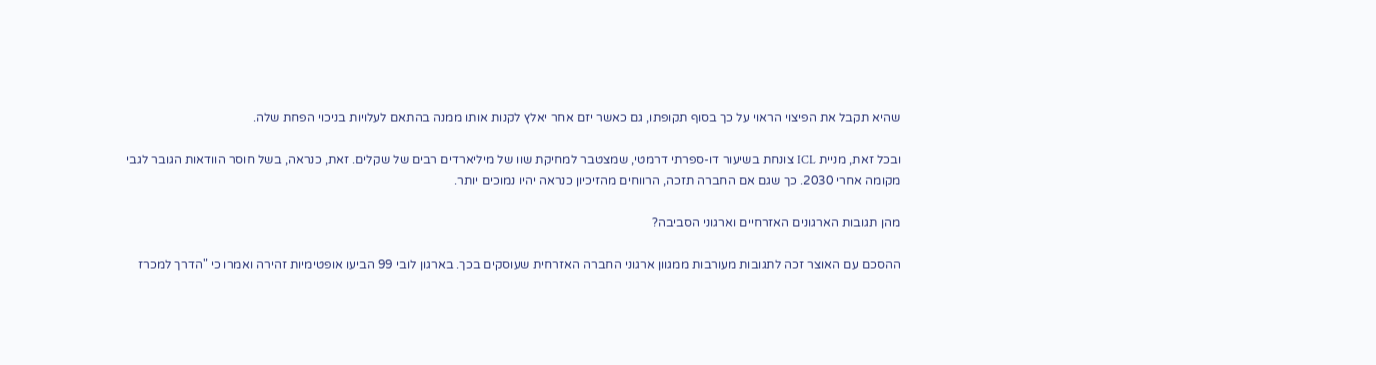שהיא תקבל את הפיצוי הראוי על כך בסוף תקופתו, גם כאשר יזם אחר יאלץ לקנות אותו ממנה בהתאם לעלויות בניכוי הפחת שלה.

ובכל זאת, מניית ICL צונחת בשיעור דו-ספרתי דרמטי, שמצטבר למחיקת שוו של מיליארדים רבים של שקלים. זאת, כנראה, בשל חוסר הוודאות הגובר לגבי מקומה אחרי 2030. כך שגם אם החברה תזכה, הרווחים מהזיכיון כנראה יהיו נמוכים יותר.

מהן תגובות הארגונים האזרחיים וארגוני הסביבה?

ההסכם עם האוצר זכה לתגובות מעורבות ממגוון ארגוני החברה האזרחית שעוסקים בכך. בארגון לובי 99 הביעו אופטימיות זהירה ואמרו כי "הדרך למכרז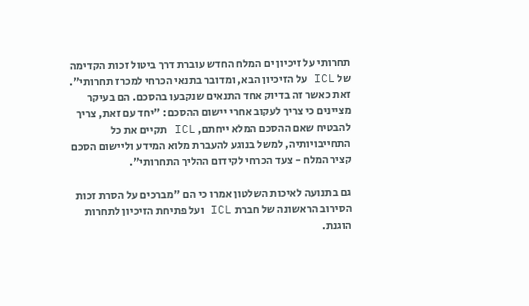תחרותי על זיכיון ים המלח החדש עוברת דרך ביטול זכות הקדימה של ICL על הזיכיון הבא, ומדובר בתנאי הכרחי למכרז תחרותי". זאת כאשר זה בדיוק אחד התנאים שנקבעו בהסכם. הם בעיקר מציינים כי צריך לעקוב אחרי יישום ההסכם: "יחד עם זאת, צריך להבטיח שאם ההסכם המלא ייחתם, ICL תקיים את כל התחייבויותיה, למשל בנוגע להעברת מלוא המידע וליישום הסכם קציר המלח - צעד הכרחי לקידום ההליך התחרותי".

גם בתנועה לאיכות השלטון אמרו כי הם "מברכים על הסרת זכות הסירוב הראשונה של חברת ICL ועל פתיחת הזיכיון לתחרות הוגנת.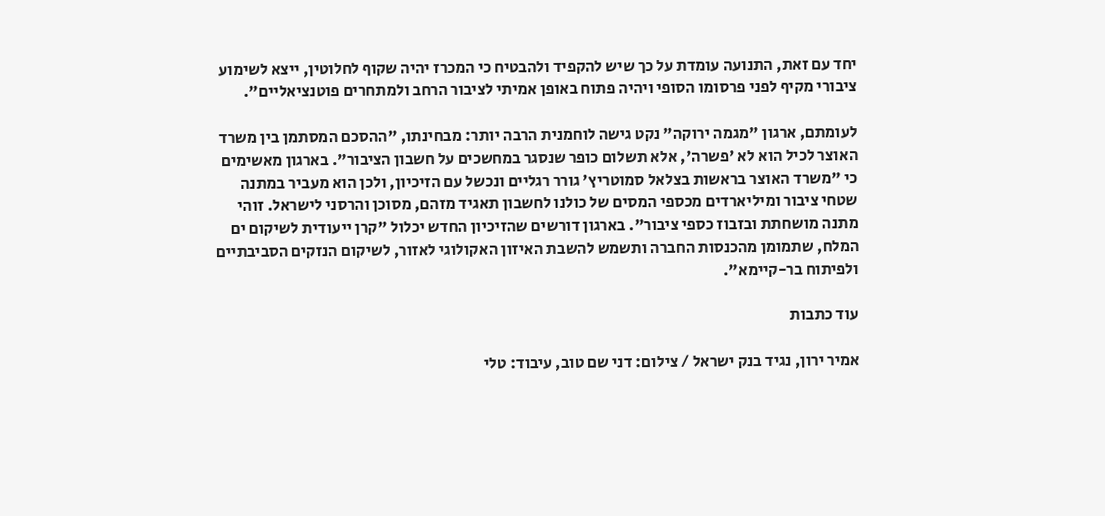יחד עם זאת, התנועה עומדת על כך שיש להקפיד ולהבטיח כי המכרז יהיה שקוף לחלוטין, ייצא לשימוע ציבורי מקיף לפני פרסומו הסופי ויהיה פתוח באופן אמיתי לציבור הרחב ולמתחרים פוטנציאליים".

לעומתם, ארגון "מגמה ירוקה" נקט גישה לוחמנית הרבה יותר: מבחינתו, "ההסכם המסתמן בין משרד האוצר לכיל הוא לא 'פשרה', אלא תשלום כופר שנסגר במחשכים על חשבון הציבור". בארגון מאשימים כי "משרד האוצר בראשות בצלאל סמוטריץ' גורר רגליים ונכשל עם הזיכיון, ולכן הוא מעביר במתנה שטחי ציבור ומיליארדים מכספי המסים של כולנו לחשבון תאגיד מזהם, מסוכן והרסני לישראל. זוהי מתנה מושחתת ובזבוז כספי ציבור". בארגון דורשים שהזיכיון החדש יכלול "קרן ייעודית לשיקום ים המלח, שתמומן מהכנסות החברה ותשמש להשבת האיזון האקולוגי לאזור, לשיקום הנזקים הסביבתיים ולפיתוח בר-קיימא".

עוד כתבות

אמיר ירון, נגיד בנק ישראל / צילום: דני שם טוב, עיבוד: טלי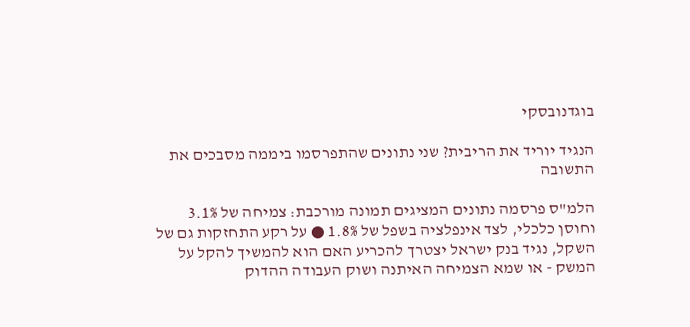בוגדנובסקי

הנגיד יוריד את הריבית? שני נתונים שהתפרסמו ביממה מסבכים את התשובה

הלמ"ס פרסמה נתונים המציגים תמונה מורכבת: צמיחה של 3.1% וחוסן כלכלי, לצד אינפלציה בשפל של 1.8% ● על רקע התחזקות גם של השקל, נגיד בנק ישראל יצטרך להכריע האם הוא להמשיך להקל על המשק - או שמא הצמיחה האיתנה ושוק העבודה ההדוק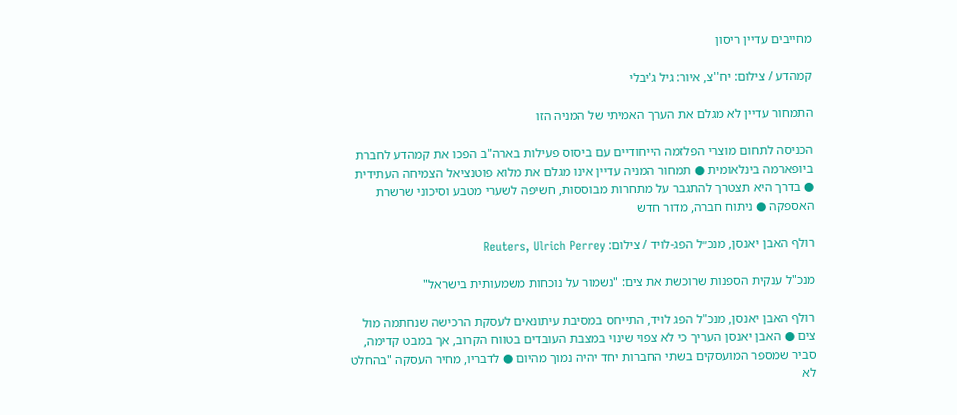מחייבים עדיין ריסון

קמהדע / צילום: יח''צ, איור: גיל ג'יבלי

התמחור עדיין לא מגלם את הערך האמיתי של המניה הזו

הכניסה לתחום מוצרי הפלזמה הייחודיים עם ביסוס פעילות בארה"ב הפכו את קמהדע לחברת ביופארמה בינלאומית ● תמחור המניה עדיין אינו מגלם את מלוא פוטנציאל הצמיחה העתידית ● בדרך היא תצטרך להתגבר על מתחרות מבוססות, חשיפה לשערי מטבע וסיכוני שרשרת האספקה ● ניתוח חברה, מדור חדש

רולף האבן יאנסן, מנכ״ל הפג-לויד / צילום: Reuters, Ulrich Perrey

מנכ"ל ענקית הספנות שרוכשת את צים: "נשמור על נוכחות משמעותית בישראל"

רולף האבן יאנסן, מנכ"ל הפג לויד, התייחס במסיבת עיתונאים לעסקת הרכישה שנחתמה מול צים ● האבן יאנסן העריך כי לא צפוי שינוי במצבת העובדים בטווח הקרוב, אך במבט קדימה, סביר שמספר המועסקים בשתי החברות יחד יהיה נמוך מהיום ● לדבריו, מחיר העסקה "בהחלט לא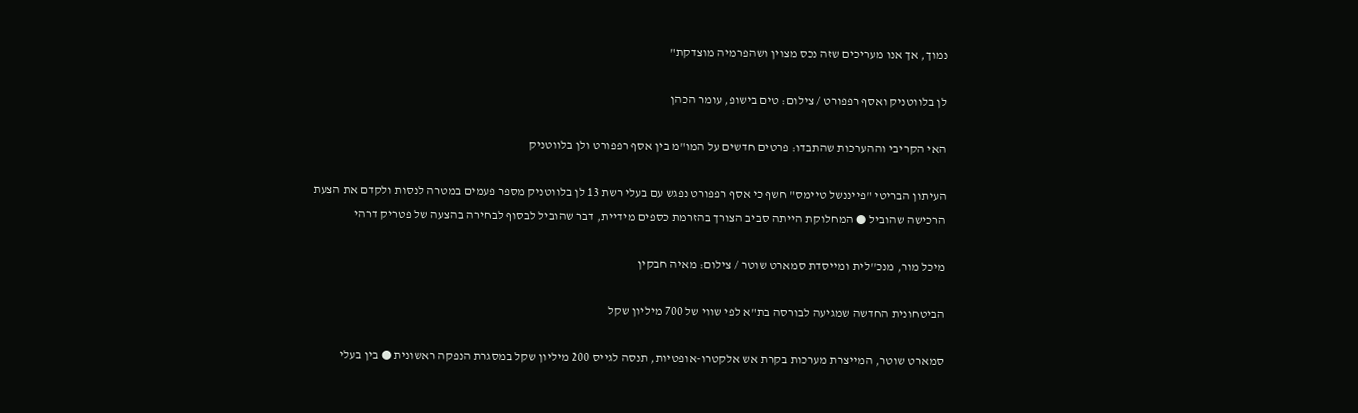נמוך, אך אנו מעריכים שזה נכס מצוין ושהפרמיה מוצדקת"

לן בלווטניק ואסף רפפורט / צילום: טים בישופ, עומר הכהן

האי הקריבי וההערכות שהתבדו: פרטים חדשים על המו"מ בין אסף רפפורט ולן בלווטניק

העיתון הבריטי "פייננשל טיימס" חשף כי אסף רפפורט נפגש עם בעלי רשת 13 לן בלווטניק מספר פעמים במטרה לנסות ולקדם את הצעת הרכישה שהוביל ● המחלוקת הייתה סביב הצורך בהזרמת כספים מידיית, דבר שהוביל לבסוף לבחירה בהצעה של פטריק דרהי

מיכל מור, מנכ''לית ומייסדת סמארט שוטר / צילום: מאיה חבקין

הביטחונית החדשה שמגיעה לבורסה בת"א לפי שווי של 700 מיליון שקל

סמארט שוטר, המייצרת מערכות בקרת אש אלקטרו-אופטיות, תנסה לגייס 200 מיליון שקל במסגרת הנפקה ראשונית ● בין בעלי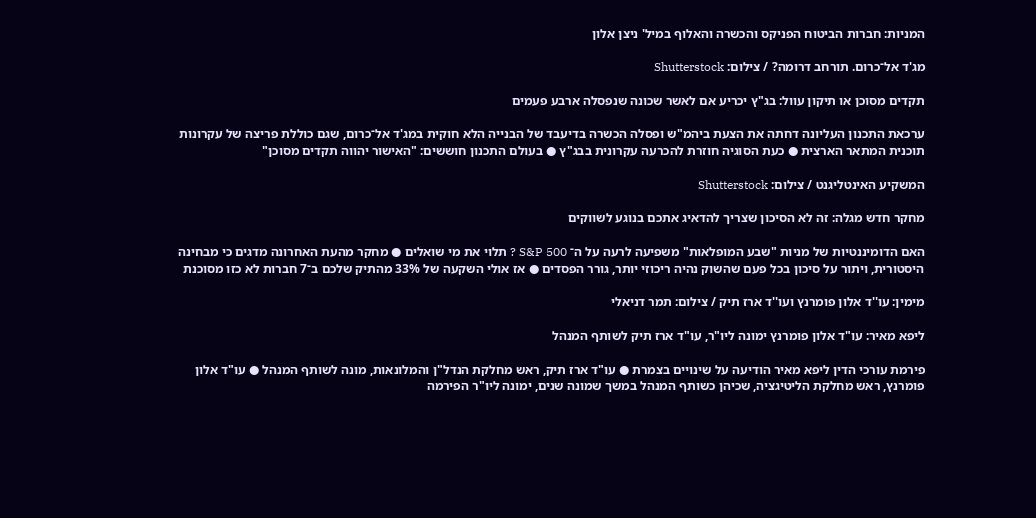המניות: חברות הביטוח הפניקס והכשרה והאלוף במיל' ניצן אלון

מג'ד אל־כרום. תורחב דרומה? / צילום: Shutterstock

תקדים מסוכן או תיקון עוול: בג"ץ יכריע אם לאשר שכונה שנפסלה ארבע פעמים

ערכאת התכנון העליונה דחתה את הצעת ביהמ"ש ופסלה הכשרה בדיעבד של הבנייה הלא חוקית במג'ד אל־כרום, שגם כוללת פריצה של עקרונות תוכנית המתאר הארצית ● כעת הסוגיה חוזרת להכרעה עקרונית בבג"ץ ● בעולם התכנון חוששים: "האישור יהווה תקדים מסוכן"

המשקיע האינטליגנט / צילום: Shutterstock

מחקר חדש מגלה: זה לא הסיכון שצריך להדאיג אתכם בנוגע לשווקים

האם הדומיננטיות של מניות "שבע המופלאות" משפיעה לרעה על ה־ S&P 500 ? תלוי את מי שואלים ● מחקר מהעת האחרונה מדגים כי מבחינה היסטורית, ויתור על סיכון בכל פעם שהשוק נהיה ריכוזי יותר, גורר הפסדים ● אז אולי השקעה של 33% מהתיק שלכם ב־7 חברות לא כזו מסוכנת

מימין: עו''ד אלון פומרנץ ועו''ד ארז תיק / צילום: תמר דניאלי

ליפא מאיר: עו"ד אלון פומרנץ ימונה ליו"ר, עו"ד ארז תיק לשותף המנהל

פירמת עורכי הדין ליפא מאיר הודיעה על שינויים בצמרת ● עו"ד ארז תיק, ראש מחלקת הנדל"ן והמלונאות, מונה לשותף המנהל ● עו"ד אלון פומרנץ, ראש מחלקת הליטיגציה, שכיהן כשותף המנהל במשך שמונה שנים, ימונה ליו"ר הפירמה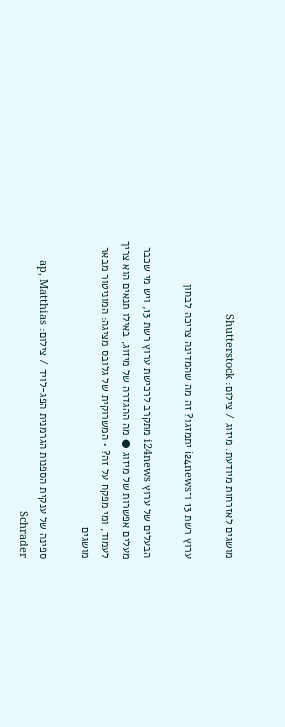מושגים לאזרחות מיודעת. מיזוג / צילום: Shutterstock

ערוץ רשת 13 ו־i24news יתמזגו? זה מה שהמדינה צריכה לבחון

הבעלים של ערוץ i24news מתקרב לרכישת ערוץ רשת 13, ויש מי שכבר מעלים אפשרות של מיזוג ● מה ההגדרה של מיזוג, באילו תנאים הוא צריך לעמוד, ומי מפקח על זה? • המשרוקית של גלובס מציגה: המוניטור מבאר מושגים

ספינה של ענקית הספנות הגרמנית הפג-לויד / צילום: ap, Matthias Schrader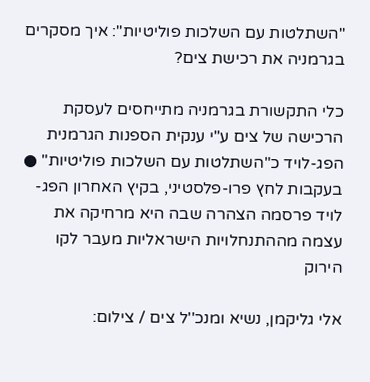"השתלטות עם השלכות פוליטיות": איך מסקרים בגרמניה את רכישת צים?

כלי התקשורת בגרמניה מתייחסים לעסקת הרכישה של צים ע"י ענקית הספנות הגרמנית הפג-לויד כ"השתלטות עם השלכות פוליטיות" ● בעקבות לחץ פרו-פלסטיני, בקיץ האחרון הפג-לויד פרסמה הצהרה שבה היא מרחיקה את עצמה מההתנחלויות הישראליות מעבר לקו הירוק

אלי גליקמן, נשיא ומנכ''ל צים / צילום: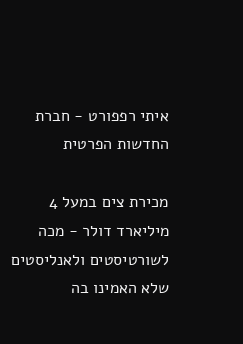איתי רפפורט - חברת החדשות הפרטית

מכירת צים במעל 4 מיליארד דולר - מכה לשורטיסטים ולאנליסטים שלא האמינו בה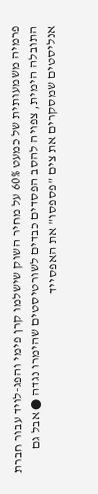פרמיה משמעותית של כמעט 60% על מחיר השוק שישלמו קרן פימי והפג-לויד עבור חברת התובלה הימית, צפויה להסב הפסדים כבדים לשורטיסטים שהימרו נגדה ● אבל גם אנליסטים שמסקרים את צים "פספסו" את האפסייד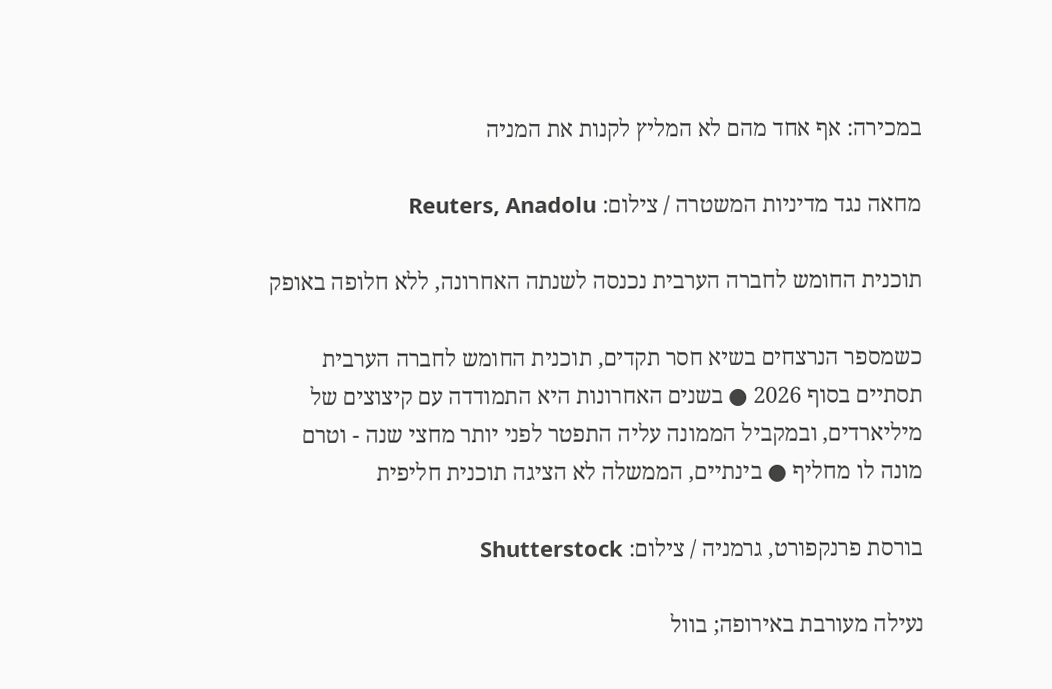במכירה: אף אחד מהם לא המליץ לקנות את המניה

מחאה נגד מדיניות המשטרה / צילום: Reuters, Anadolu

תוכנית החומש לחברה הערבית נכנסה לשנתה האחרונה, ללא חלופה באופק

כשמספר הנרצחים בשיא חסר תקדים, תוכנית החומש לחברה הערבית תסתיים בסוף 2026 ● בשנים האחרונות היא התמודדה עם קיצוצים של מיליארדים, ובמקביל הממונה עליה התפטר לפני יותר מחצי שנה - וטרם מונה לו מחליף ● בינתיים, הממשלה לא הציגה תוכנית חליפית

בורסת פרנקפורט, גרמניה / צילום: Shutterstock

נעילה מעורבת באירופה; בוול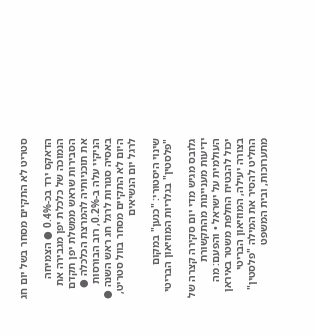סטריט לא התקיים מסחר בשל יום חג

הדאקס ירד בכ-0.4% ● הצמיחה הנמוכה של כלכלת יפן מגבירה את הסבירות שראש ממשלת יפן תקדם את תוכניותיה להמרצת הכלכלה ● הניקיי עלה ב-0.2%, רוב הבורסות באסיה סגורות לרגל חג ראש השנה ● היום לא התקיים מסחר בוול סטריט, לרגל יום הנשיאים

שינוי היסטורי: "כנען" במקום "פלסטין" בגלריות המוזיאון הבריטי

גלובס מגיש מדי יום סקירה קצרה של ידיעות מעניינות מהתקשורת העולמית על ישראל • והפעם: מה יכול להבטיח החלפת משטר באיראן בצורה יעילה, המוזיאון הבריטי החליט להסיר את המילה "פלסטין" מתערוכות, ובית המשפט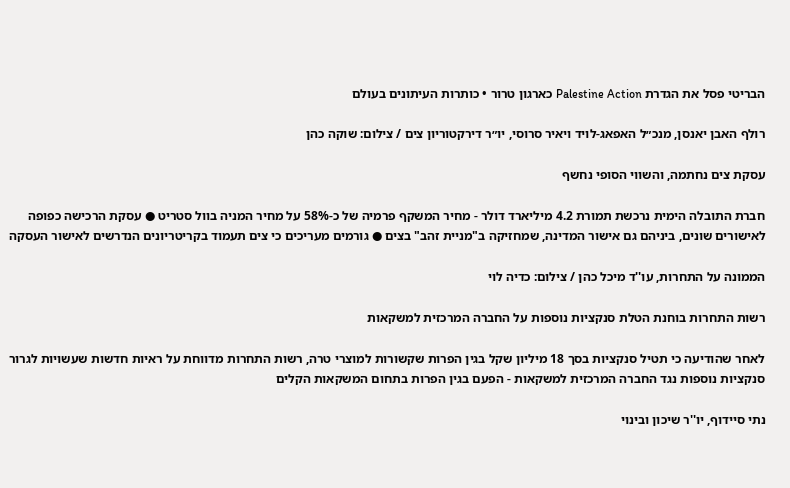הבריטי פסל את הגדרת Palestine Action כארגון טרור • כותרות העיתונים בעולם

רולף האבן יאנסן, מנכ״ל האפאג-לויד ויאיר סרוסי, יו״ר דירקטוריון צים / צילום: שוקה כהן

עסקת צים נחתמה, והשווי הסופי נחשף

חברת התובלה הימית נרכשת תמורת 4.2 מיליארד דולר - מחיר המשקף פרמיה של כ-58% על מחיר המניה בוול סטריט ● עסקת הרכישה כפופה לאישורים שונים, ביניהם גם אישור המדינה, שמחזיקה ב"מניית זהב" בצים ● גורמים מעריכים כי צים תעמוד בקריטריונים הנדרשים לאישור העסקה

הממונה על התחרות, עו''ד מיכל כהן / צילום: כדיה לוי

רשות התחרות בוחנת הטלת סנקציות נוספות על החברה המרכזית למשקאות

לאחר שהודיעה כי תטיל סנקציות בסך 18 מיליון שקל בגין הפרות שקשורות למוצרי טרה, רשות התחרות מדווחת על ראיות חדשות שעשויות לגרור סנקציות נוספות נגד החברה המרכזית למשקאות - הפעם בגין הפרות בתחום המשקאות הקלים

נתי סיידוף, יו''ר שיכון ובינוי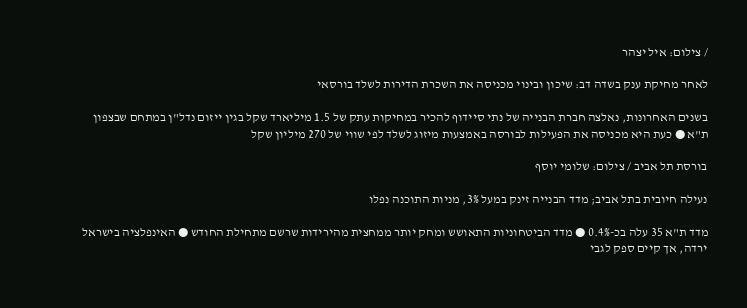/ צילום: איל יצהר

לאחר מחיקת ענק בשדה דב: שיכון ובינוי מכניסה את השכרת הדירות לשלד בורסאי

בשנים האחרונות, נאלצה חברת הבנייה של נתי סיידוף להכיר במחיקות עתק של 1.5 מיליארד שקל בגין ייזום נדל"ן במתחם שבצפון ת"א ● כעת היא מכניסה את הפעילות לבורסה באמצעות מיזוג לשלד לפי שווי של 270 מיליון שקל

בורסת תל אביב / צילום: שלומי יוסף

נעילה חיובית בתל אביב; מדד הבנייה זינק במעל 3%, מניות התוכנה נפלו

מדד ת"א 35 עלה בכ-0.4% ● מדד הביטחוניות התאושש ומחק יותר ממחצית מהירידות שרשם מתחילת החודש ● האינפלציה בישראל ירדה, אך קיים ספק לגבי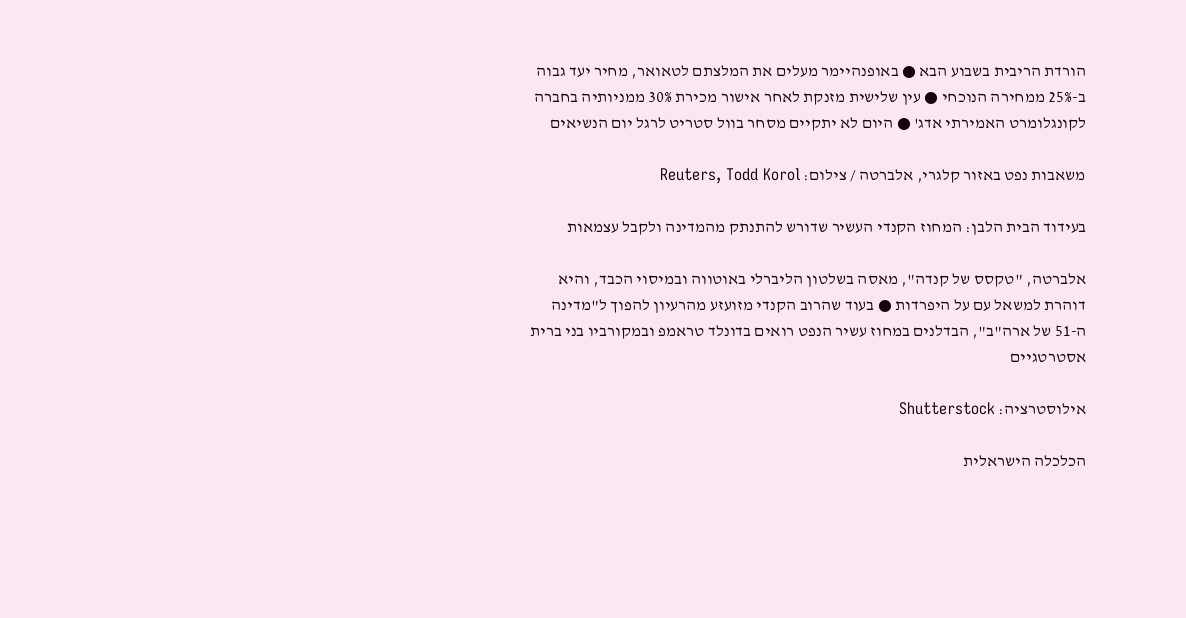הורדת הריבית בשבוע הבא ● באופנהיימר מעלים את המלצתם לטאואר, מחיר יעד גבוה ב-25% ממחירה הנוכחי ● עין שלישית מזנקת לאחר אישור מכירת 30% ממניותיה בחברה לקונגלומרט האמירתי אדג' ● היום לא יתקיים מסחר בוול סטריט לרגל יום הנשיאים

משאבות נפט באזור קלגרי, אלברטה / צילום: Reuters, Todd Korol

בעידוד הבית הלבן: המחוז הקנדי העשיר שדורש להתנתק מהמדינה ולקבל עצמאות

אלברטה, "טקסס של קנדה", מאסה בשלטון הליברלי באוטווה ובמיסוי הכבד, והיא דוהרת למשאל עם על היפרדות ● בעוד שהרוב הקנדי מזועזע מהרעיון להפוך ל"מדינה ה-51 של ארה"ב", הבדלנים במחוז עשיר הנפט רואים בדונלד טראמפ ובמקורביו בני ברית אסטרטגיים

אילוסטרציה: Shutterstock

הכלכלה הישראלית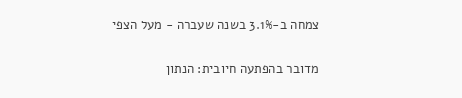צמחה ב-3.1% בשנה שעברה - מעל הצפי

מדובר בהפתעה חיובית: הנתון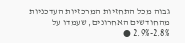גבוה מכל התחזיות המרכזיות העדכניות מהחודשים האחרונים, שעמדו על 2.8%-2.9% ●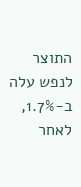התוצר לנפש עלה ב-1.7%, לאחר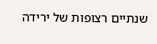שנתיים רצופות של ירידה